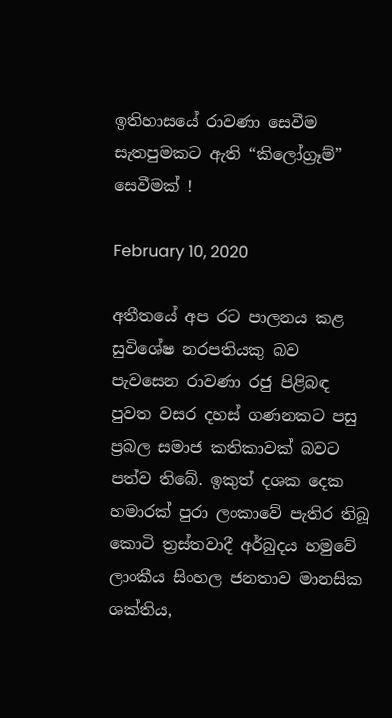ඉතිහාසයේ රාවණා සෙවීම සැතපුමකට ඇති “කිලෝග්‍රෑම්” සෙවීමක් !

February 10, 2020

අතීතයේ අප රට පාලනය කළ සුවිශේෂ නරපතියකු බව පැවසෙන රාවණා රජු පිළිබඳ පුවත වසර දහස් ගණනකට පසු ප්‍රබල සමාජ කතිකාවක් බවට පත්ව තිබේ. ඉකුත් දශක දෙක හමාරක් පුරා ලංකාවේ පැතිර තිබූ කොටි ත්‍රස්තවාදී අර්බුදය හමුවේ ලාංකීය සිංහල ජනතාව මානසික ශක්තිය,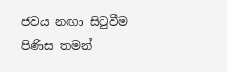ජවය නඟා සිටුවීම පිණිස තමන්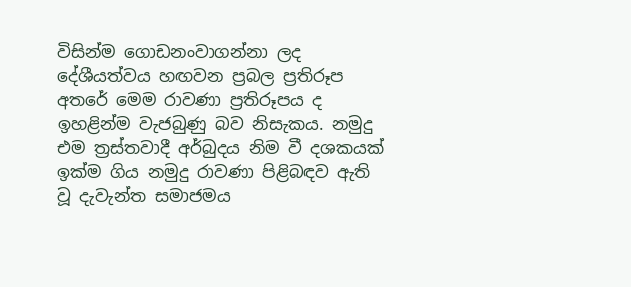විසින්ම ගොඩනංවාගන්නා ලද දේශීයත්වය හඟවන ප්‍රබල ප්‍රතිරූප අතරේ මෙම රාවණා ප්‍රතිරූපය ද ඉහළින්ම වැජබුණු බව නිසැකය. නමුදු එම ත්‍රස්තවාදී අර්බුදය නිම වී දශකයක් ඉක්ම ගිය නමුදු රාවණා පිළිබඳව ඇති වූ දැවැන්ත සමාජමය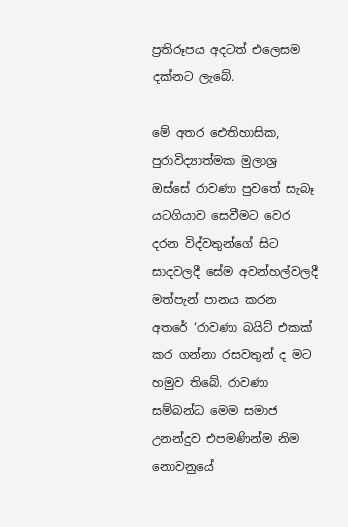ප්‍රතිරූපය අදටත් එලෙසම දක්නට ලැබේ.

මේ අතර ඓතිහාසික, පුරාවිද්‍යාත්මක මුලාශ්‍ර ඔස්සේ රාවණා පුවතේ සැබෑ යටගියාව සෙවීමට වෙර දරන විද්වතුන්ගේ සිට සාදවලදී සේම අවන්හල්වලදී මත්පැන් පානය කරන අතරේ ‘රාවණා බයිට් එකක් කර ගන්නා රසවතුන් ද මට හමුව තිබේ. රාවණා සම්බන්ධ මෙම සමාජ උනන්දුව එපමණින්ම නිම නොවනුයේ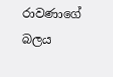රාවණාගේ බලය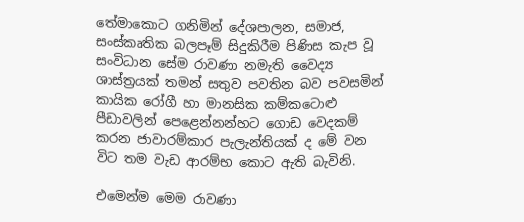තේමාකොට ගනිමින් දේශපාලන, සමාජ, සංස්කෘතික බලපෑම් සිදුකිරීම පිණිස කැප වූ සංවිධාන සේම රාවණා නමැති වෛද්‍ය ශාස්ත්‍රයක් තමන් සතුව පවතින බව පවසමින් කායික රෝගී හා මානසික කම්කටොළු පීඩාවලින් පෙළෙන්නන්හට ගොඩ වෙදකම් කරන ජාවාරම්කාර පැලැන්තියක් ද මේ වන විට තම වැඩ ආරම්භ කොට ඇති බැවිනි.

එමෙන්ම මෙම රාවණා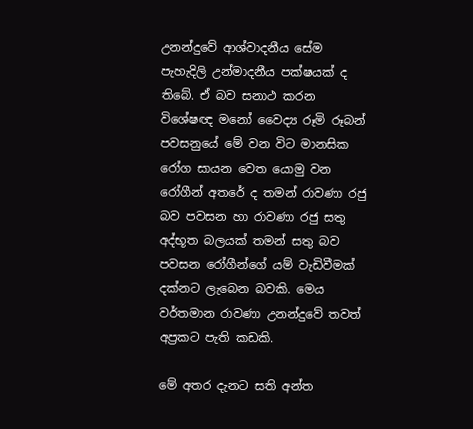උනන්දුවේ ආශ්වාදනීය සේම පැහැදිලි උන්මාදනීය පක්ෂයක් ද තිබේ. ඒ බව සනාථ කරන විශේෂඥ මනෝ වෛද්‍ය රූමි රූබන් පවසනුයේ මේ වන විට මානසික රෝග සායන වෙත යොමු වන රෝගීන් අතරේ ද තමන් රාවණා රජු බව පවසන හා රාවණා රජු සතු අද්භූත බලයක් තමන් සතු බව පවසන රෝගීන්ගේ යම් වැඩිවීමක් දක්නට ලැබෙන බවකි. මෙය වර්තමාන රාවණා උනන්දුවේ තවත් අප්‍රකට පැති කඩකි.

මේ අතර දැනට සති අන්ත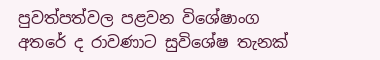පුවත්පත්වල පළවන විශේෂාංග අතරේ ද රාවණාට සුවිශේෂ තැනක්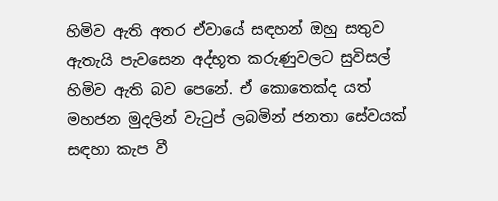හිමිව ඇති අතර ඒවායේ සඳහන් ඔහු සතුව ඇතැයි පැවසෙන අද්භූත කරුණුවලට සුවිසල් හිමිව ඇති බව පෙනේ. ඒ කොතෙක්ද යත් මහජන මුදලින් වැටුප් ලබමින් ජනතා සේවයක් සඳහා කැප වී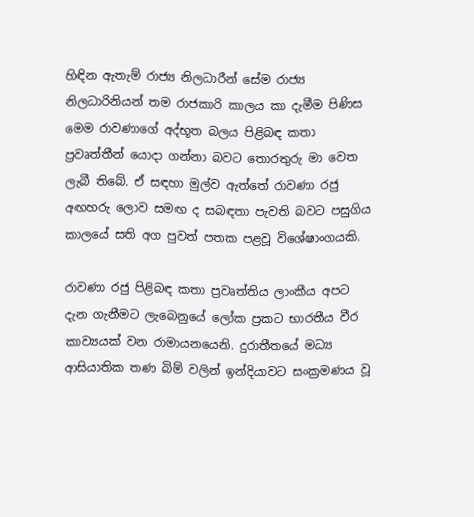හිඳින ඇතැම් රාජ්‍ය නිලධාරීන් සේම රාජ්‍ය නිලධාරිනියන් තම රාජකාරි කාලය කා දැමීම පිණිස මෙම රාවණාගේ අද්භූත බලය පිළිබඳ කතා ප්‍රවෘත්තීන් යොදා ගන්නා බවට තොරතුරු මා වෙත ලැබී තිබේ. ඒ සඳහා මුල්ව ඇත්තේ රාවණා රජු අඟහරු ලොව සමඟ ද සබඳතා පැවති බවට පසුගිය කාලයේ සති අග පුවත් පතක පළවූ විශේෂාංගයකි.

රාවණා රජු පිළිබඳ කතා ප්‍රවෘත්තිය ලාංකීය අපට දැන ගැනීමට ලැබෙනුයේ ලෝක ප්‍රකට භාරතීය වීර කාව්‍යයක් වන රාමායනයෙනි. දුරාතීතයේ මධ්‍ය ආසියාතික තණ බිම් වලින් ඉන්දියාවට සංක්‍රමණය වූ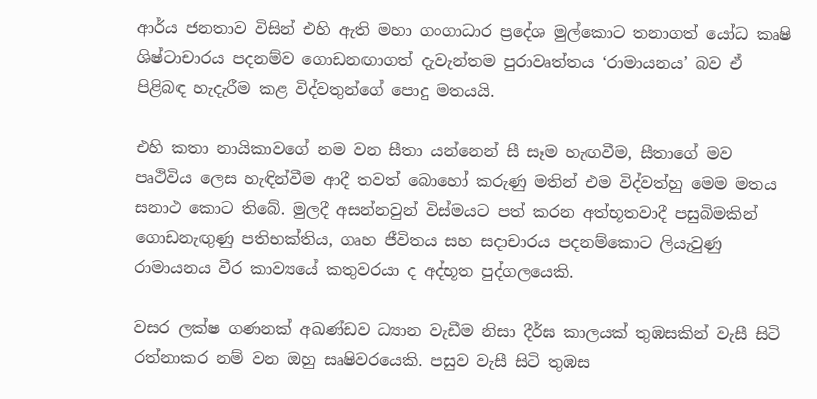ආර්ය ජනතාව විසින් එහි ඇති මහා ගංගාධාර ප්‍රදේශ මුල්කොට තනාගත් යෝධ කෘෂි ශිෂ්ටාචාරය පදනම්ව ගොඩනඟාගත් දැවැන්තම පුරාවෘත්තය ‘රාමායනය’ බව ඒ පිළිබඳ හැදැරීම කළ විද්වතුන්ගේ පොදු මතයයි.

එහි කතා නායිකාවගේ නම වන සීතා යන්නෙන් සී සෑම හැඟවීම, සීතාගේ මව පෘථිවිය ලෙස හැඳින්වීම ආදී තවත් බොහෝ කරුණු මතින් එම විද්වත්හු මෙම මතය සනාථ කොට තිබේ. මුලදී අසන්නවුන් විස්මයට පත් කරන අත්භූතවාදී පසුබිමකින් ගොඩනැඟුණු පතිභක්තිය, ගෘහ ජීවිතය සහ සදාචාරය පදනම්කොට ලියැවුණු රාමායනය වීර කාව්‍යයේ කතුවරයා ද අද්භූත පුද්ගලයෙකි.

වසර ලක්ෂ ගණනක් අඛණ්ඩව ධ්‍යාන වැඩීම නිසා දීර්ඝ කාලයක් තුඹසකින් වැසී සිටි රත්නාකර නම් වන ඔහු සෘෂිවරයෙකි. පසුව වැසී සිටි තුඹස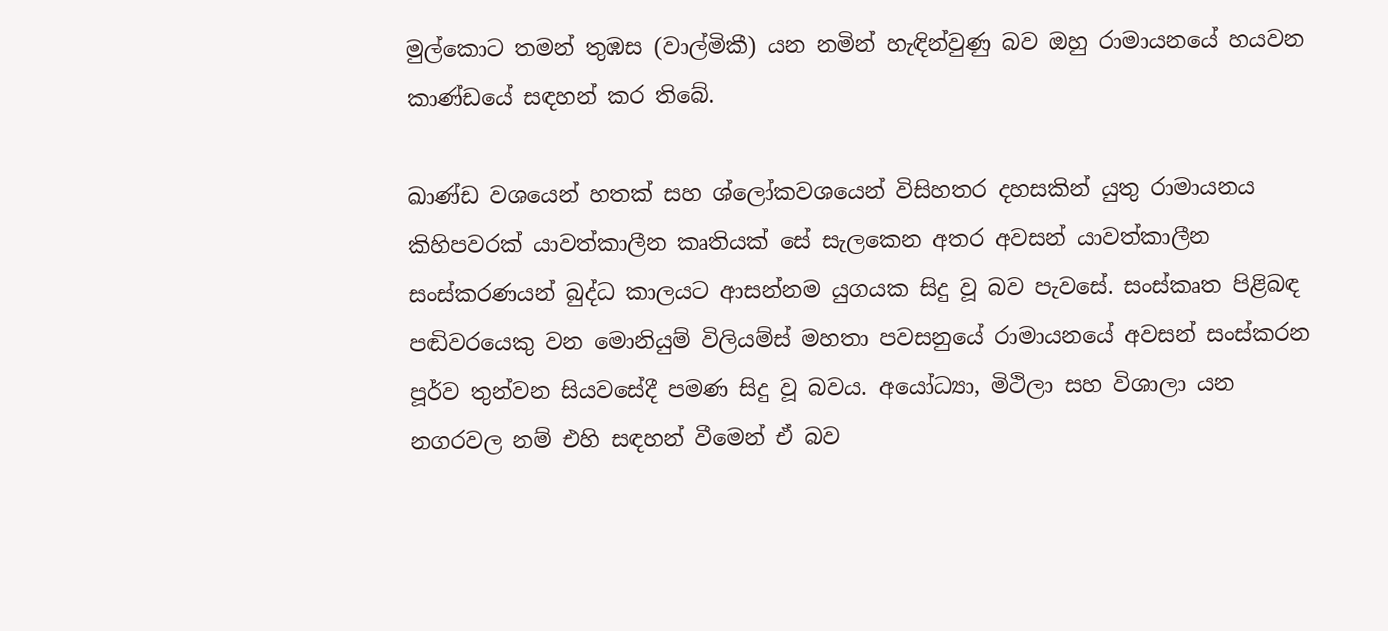මුල්කොට තමන් තුඹස (වාල්මිකී) යන නමින් හැඳින්වුණු බව ඔහු රාමායනයේ හයවන කාණ්ඩයේ සඳහන් කර තිබේ.

ඛාණ්ඩ වශයෙන් හතක් සහ ශ්ලෝකවශයෙන් විසිහතර දහසකින් යුතු රාමායනය කිහිපවරක් යාවත්කාලීන කෘතියක් සේ සැලකෙන අතර අවසන් යාවත්කාලීන සංස්කරණයන් බුද්ධ කාලයට ආසන්නම යුගයක සිදු වූ බව පැවසේ. සංස්කෘත පිළිබඳ පඬිවරයෙකු වන මොනියුම් විලියම්ස් මහතා පවසනුයේ රාමායනයේ අවසන් සංස්කරන පූර්ව තුන්වන සියවසේදී පමණ සිදු වූ බවය. අයෝධ්‍යා, මිථිලා සහ විශාලා යන නගරවල නම් එහි සඳහන් වීමෙන් ඒ බව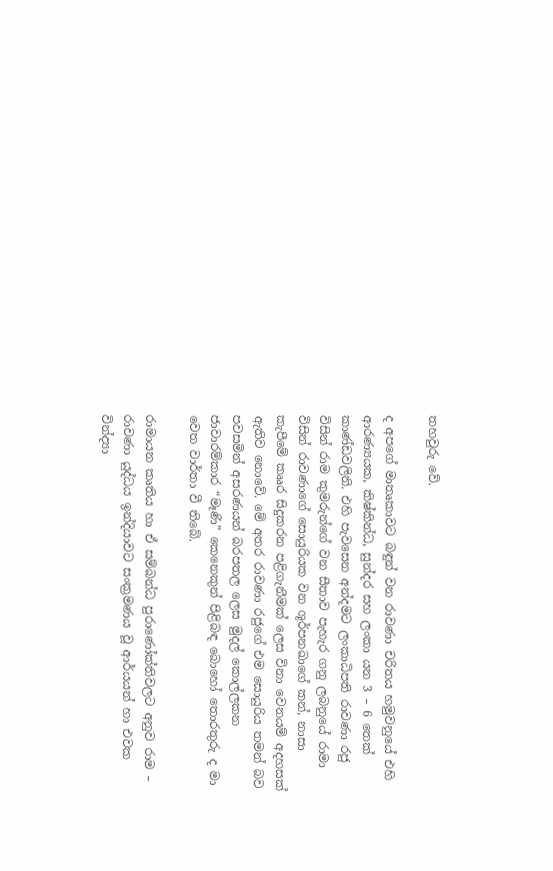තහවුරු වේ.

ද අපගේ මාතෘකාවට බඳුන් වන රාවණා චරිතය හමුවනුයේ එහි ආරණ්‍යයක, කිෂ්කින්ධ, සුන්දර සහ ලංකා යන 3 – 6 තෙක් කාණ්ඩවලිනි. එහි පැවසෙන අන්දමට ලංකාධිපති රාවණා රජු විසින් රාම කුමරුන්ගේ වන සීතාව පැහැර ගනු ලබනුයේ රාමා විසින් රාවණාගේ සොයුරියක වන ශූර්පනඛාගේ කන්, නාසා කැපීමේ කෲර සිදුකරන පළිගැනීමක් ලෙස විනා වෙනයම් අදහසක් ඇතිව නොවේ. මේ අතර රාවණා රජුගේ එම සොයුරිය තමන් බව පවසමින් අසරණයන් බරපතල ලෙස මුදල් කොල්ලකන ජාවාරම්කාර “මෑණි” කෙනෙකුන් පිළිබඳ බොහෝ තොරතුරු ද මා වෙත වාර්තා වී තිබේ.

රාමායන කෘතිය හා ඒ සම්බන්ධ පුරාණෝක්තිවලට අනුව රාම – රාවණා යුද්ධය ඉන්දියාවට සංක්‍රමණය වූ ආර්යයන් හා එවක වින්ද්‍යා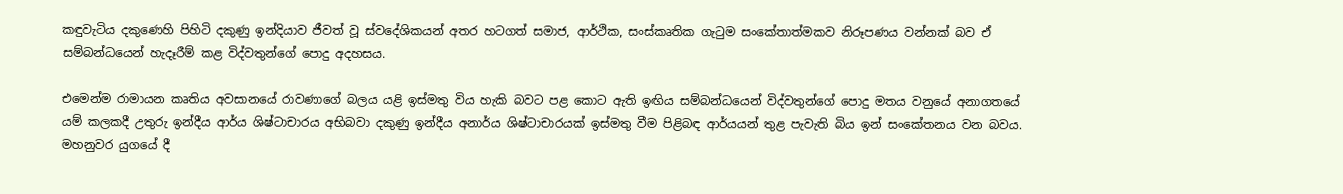කඳුවැටිය දකුණෙහි පිහිටි දකුණු ඉන්දියාව ජීවත් වූ ස්වදේශිකයන් අතර හටගත් සමාජ, ආර්ථික, සංස්කෘතික ගැටුම සංකේතාත්මකව නිරූපණය වන්නක් බව ඒ සම්බන්ධයෙන් හැදෑරීම් කළ විද්වතුන්ගේ පොදු අදහසය.

එමෙන්ම රාමායන කෘතිය අවසානයේ රාවණාගේ බලය යළි ඉස්මතු විය හැකි බවට පළ කොට ඇති ඉඟිය සම්බන්ධයෙන් විද්වතුන්ගේ පොදු මතය වනුයේ අනාගතයේ යම් කලකදී උතුරු ඉන්දීය ආර්ය ශිෂ්ටාචාරය අභිබවා දකුණු ඉන්දීය අනාර්ය ශිෂ්ටාචාරයක් ඉස්මතු වීම පිළිබඳ ආර්යයන් තුළ පැවැති බිය ඉන් සංකේතනය වන බවය. මහනුවර යුගයේ දී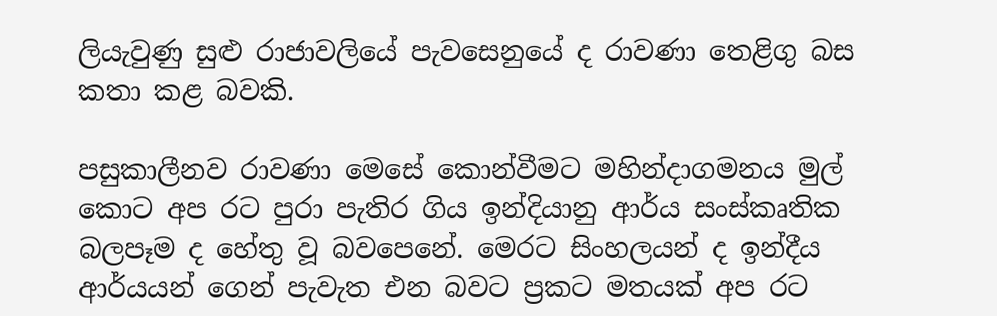ලියැවුණු සුළු රාජාවලියේ පැවසෙනුයේ ද රාවණා තෙළිගු බස කතා කළ බවකි.

පසුකාලීනව රාවණා මෙසේ කොන්වීමට මහින්දාගමනය මුල් කොට අප රට පුරා පැතිර ගිය ඉන්දියානු ආර්ය සංස්කෘතික බලපෑම ද හේතු වූ බවපෙනේ. මෙරට සිංහලයන් ද ඉන්දීය ආර්යයන් ගෙන් පැවැත එන බවට ප්‍රකට මතයක් අප රට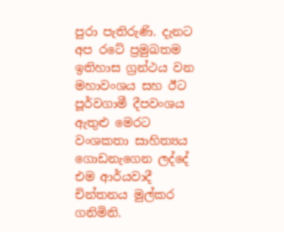පුරා පැතිරුණි. දැනට අප රටේ ප්‍රමුඛතම ඉතිහාස ග්‍රන්ථය වන මහාවංශය සහ ඊට පූර්වගාමී දීපවංශය ඇතුළු මෙරට වංශකතා සාහිත්‍යය ගොඩනැගෙන ලද්දේ එම ආර්යවාදී චින්තනය මුල්කර ගනිමිනි.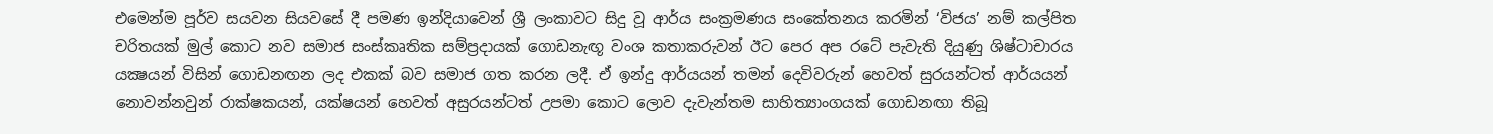එමෙන්ම පූර්ව සයවන සියවසේ දී පමණ ඉන්දියාවෙන් ශ්‍රී ලංකාවට සිදු වූ ආර්ය සංක්‍රමණය සංකේතනය කරමින් ‘විජය’ නම් කල්පිත චරිතයක් මුල් කොට නව සමාජ සංස්කෘතික සම්ප්‍රදායක් ගොඩනැඟූ වංශ කතාකරුවන් ඊට පෙර අප රටේ පැවැති දියුණු ශිෂ්ටාචාරය යක්‍ෂයන් විසින් ගොඩනඟන ලද එකක් බව සමාජ ගත කරන ලදී. ඒ ඉන්දු ආර්යයන් තමන් දෙවිවරුන් හෙවත් සුරයන්ටත් ආර්යයන් නොවන්නවුන් රාක්ෂකයන්, යක්ෂයන් හෙවත් අසුරයන්ටත් උපමා කොට ලොව දැවැන්තම සාහිත්‍යාංගයක් ගොඩනඟා තිබූ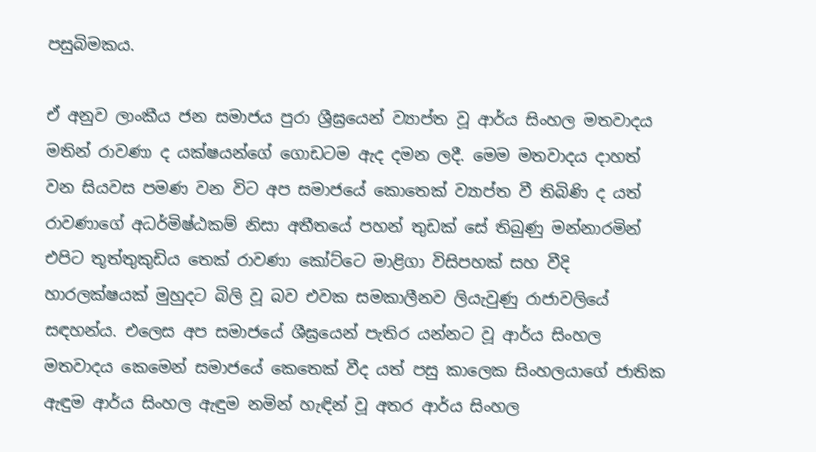පසුබිමකය.

ඒ අනුව ලාංකීය ජන සමාජය පුරා ශ්‍රීඝ්‍රයෙන් ව්‍යාප්ත වූ ආර්ය සිංහල මතවාදය මතින් රාවණා ද යක්ෂයන්ගේ ගොඩටම ඇද දමන ලදී. මෙම මතවාදය දාහත් වන සියවස පමණ වන විට අප සමාජයේ කොතෙක් ව්‍යාප්ත වී තිබිණි ද යත් රාවණාගේ අධර්මිෂ්ඨකම් නිසා අතීතයේ පහන් තුඩක් සේ තිබුණු මන්නාරමින් එපිට තූත්තුකුඩිය තෙක් රාවණා කෝට්ටෙ මාළිගා විසිපහක් සහ වීදි හාරලක්ෂයක් මුහුදට බිලි වූ බව එවක සමකාලීනව ලියැවුණු රාජාවලියේ සඳහන්ය. එලෙස අප සමාජයේ ශීඝ්‍රයෙන් පැතිර යන්නට වූ ආර්ය සිංහල මතවාදය කෙමෙන් සමාජයේ කෙතෙක් වීද යත් පසු කාලෙක සිංහලයාගේ ජාතික ඇඳුම ආර්ය සිංහල ඇඳුම නමින් හැඳින් වූ අතර ආර්ය සිංහල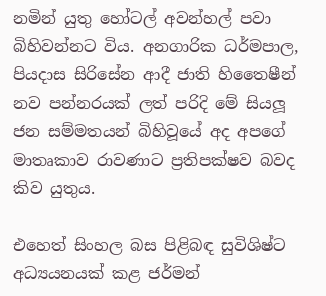නමින් යුතු හෝටල් අවන්හල් පවා බිහිවන්නට විය. අනගාරික ධර්මපාල, පියදාස සිරිසේන ආදී ජාති හිතෛෂීන් නව පන්නරයක් ලත් පරිදි මේ සියලූ ජන සම්මතයන් බිහිවූයේ අද අපගේ මාතෘකාව රාවණාට ප්‍රතිපක්ෂව බවද කිව යුතුය.

එහෙත් සිංහල බස පිළිබඳ සුවිශිෂ්ට අධ්‍යයනයක් කළ ජර්මන්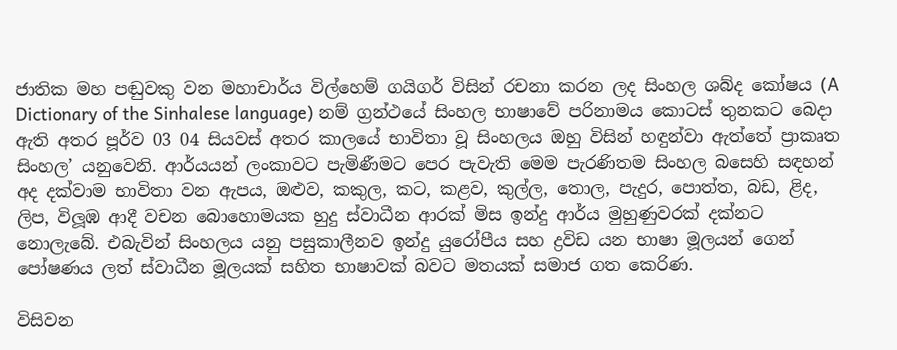ජාතික මහ පඬුවකු වන මහාචාර්ය විල්හෙම් ගයිගර් විසින් රචනා කරන ලද සිංහල ශබ්ද කෝෂය (A Dictionary of the Sinhalese language) නම් ග්‍රන්ථයේ සිංහල භාෂාවේ පරිනාමය කොටස් තුනකට බෙදා ඇති අතර පූර්ව 03 04 සියවස් අතර කාලයේ භාවිතා වූ සිංහලය ඔහු විසින් හඳුන්වා ඇත්තේ ප්‍රාකෘත සිංහල’ යනුවෙනි. ආර්යයන් ලංකාවට පැමිණීමට පෙර පැවැති මෙම පැරණිතම සිංහල බසෙහි සඳහන් අද දක්වාම භාවිතා වන ඇපය, ඔළුව, කකුල, කට, කළව, කුල්ල, තොල, පැදුර, පොත්ත, බඩ, ළිද, ලිප, විලූඹ ආදී වචන බොහොමයක හුදු ස්වාධීන ආරක් මිස ඉන්දු ආර්ය මුහුණුවරක් දක්නට නොලැබේ. එබැවින් සිංහලය යනු පසුකාලීනව ඉන්දු යුරෝපීය සහ ද්‍රවිඩ යන භාෂා මූලයන් ගෙන් පෝෂණය ලත් ස්වාධීන මූලයක් සහිත භාෂාවක් බවට මතයක් සමාජ ගත කෙරිණ.

විසිවන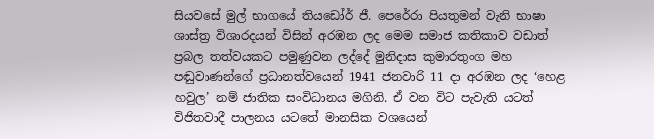සියවසේ මුල් භාගයේ තියඩෝර් ජී. පෙරේරා පියතුමන් වැනි භාෂා ශාස්ත්‍ර විශාරදයන් විසින් අරඹන ලද මෙම සමාජ කතිකාව වඩාත් ප්‍රබල තත්වයකට පමුණුවන ලද්දේ මුනිදාස කුමාරතුංග මහ පඬුවාණන්ගේ ප්‍රධානත්වයෙන් 1941 ජනවාරි 11 දා අරඹන ලද ‘හෙළ හවුල’ නම් ජාතික සංවිධානය මගිනි. ඒ වන විට පැවැති යටත් විජිතවාදී පාලනය යටතේ මානසික වශයෙන්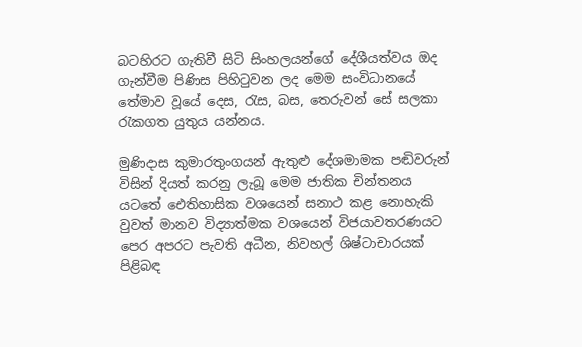බටහිරට ගැතිවී සිටි සිංහලයන්ගේ දේශීයත්වය ඔද ගැන්වීම පිණිස පිහිටුවන ලද මෙම සංවිධානයේ තේමාව වූයේ දෙස, රැස, බස, තෙරුවන් සේ සලකා රැකගත යුතුය යන්නය.

මුණිදාස කුමාරතුංගයන් ඇතුළු දේශමාමක පඬිවරුන් විසින් දියත් කරනු ලැබූ මෙම ජාතික චින්තනය යටතේ ඓතිහාසික වශයෙන් සනාථ කළ නොහැකි වුවත් මානව විද්‍යාත්මක වශයෙන් විජයාවතරණයට පෙර අපරට පැවති අධීන, නිවහල් ශිෂ්ටාචාරයක් පිළිබඳ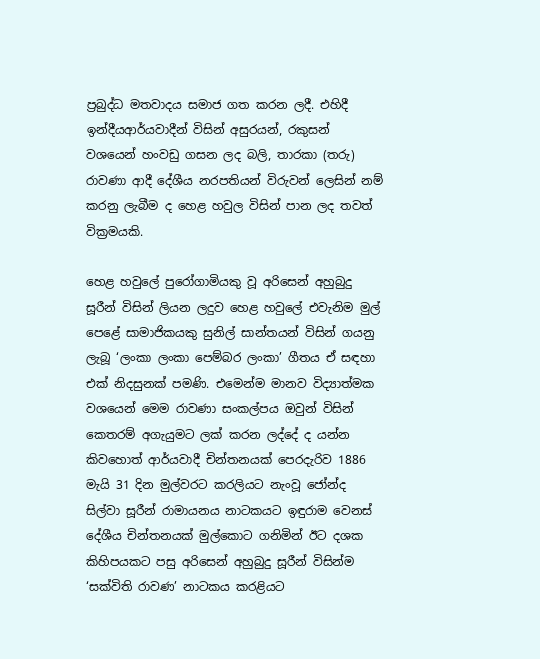ප්‍රබුද්ධ මතවාදය සමාජ ගත කරන ලදී. එහිදී ඉන්දීයආර්යවාදීන් විසින් අසුරයන්, රකුසන් වශයෙන් හංවඩු ගසන ලද බලි, තාරකා (තරු) රාවණා ආදී දේශීය නරපතියන් විරුවන් ලෙසින් නම් කරනු ලැබීම ද හෙළ හවුල විසින් පාන ලද තවත් වික්‍රමයකි.

හෙළ හවුලේ පුරෝගාමියකු වූ අරිසෙන් අහුබුදු සූරීන් විසින් ලියන ලදුව හෙළ හවුලේ එවැනිම මුල් පෙළේ සාමාජිකයකු සුනිල් සාන්තයන් විසින් ගයනු ලැබූ ‘ලංකා ලංකා පෙම්බර ලංකා’ ගීතය ඒ සඳහා එක් නිදසුනක් පමණි. එමෙන්ම මානව විද්‍යාත්මක වශයෙන් මෙම රාවණා සංකල්පය ඔවුන් විසින් කෙතරම් අගැයුමට ලක් කරන ලද්දේ ද යන්න කිවහොත් ආර්යවාදී චින්තනයක් පෙරදැරිව 1886 මැයි 31 දින මුල්වරට කරලියට නැංවූ ජෝන්ද සිල්වා සූරීන් රාමායනය නාටකයට ඉඳුරාම වෙනස් දේශීය චින්තනයක් මුල්කොට ගනිමින් ඊට දශක කිහිපයකට පසු අරිසෙන් අහුබුදු සූරීන් විසින්ම ‘සක්විති රාවණ’ නාටකය කරළියට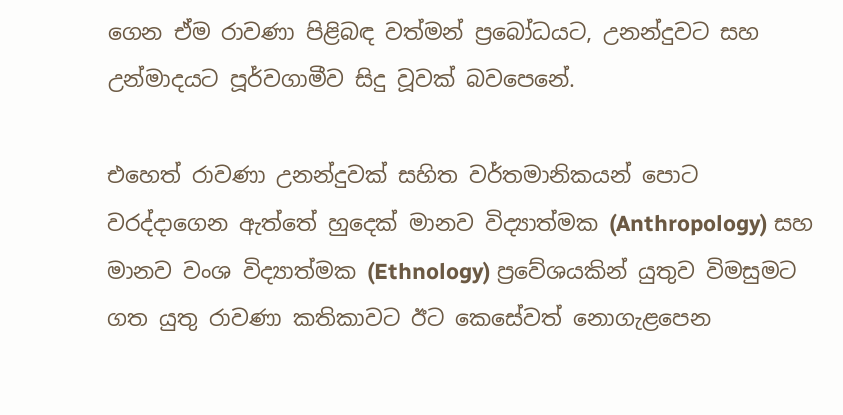ගෙන ඒම රාවණා පිළිබඳ වත්මන් ප්‍රබෝධයට, උනන්දුවට සහ උන්මාදයට පූර්වගාමීව සිදු වූවක් බවපෙනේ.

එහෙත් රාවණා උනන්දුවක් සහිත වර්තමානිකයන් පොට වරද්දාගෙන ඇත්තේ හුදෙක් මානව විද්‍යාත්මක (Anthropology) සහ මානව වංශ විද්‍යාත්මක (Ethnology) ප්‍රවේශයකින් යුතුව විමසුමට ගත යුතු රාවණා කතිකාවට ඊට කෙසේවත් නොගැළපෙන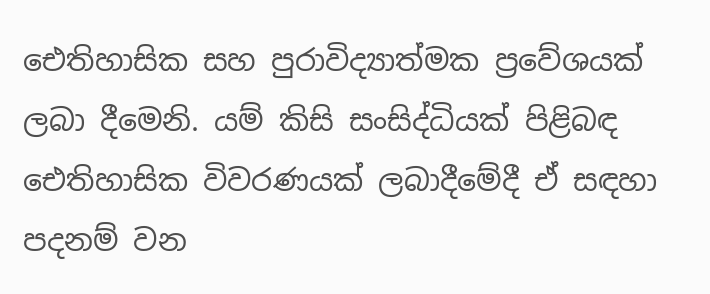ඓතිහාසික සහ පුරාවිද්‍යාත්මක ප්‍රවේශයක් ලබා දීමෙනි. යම් කිසි සංසිද්ධියක් පිළිබඳ ඓතිහාසික විවරණයක් ලබාදීමේදී ඒ සඳහා පදනම් වන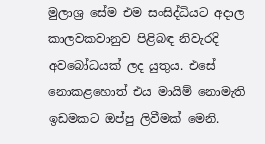මුලාශ්‍ර සේම එම සංසිද්ධියට අදාල කාලවකවානුව පිළිබඳ නිවැරදි අවබෝධයක් ලද යුතුය. එසේ නොකළහොත් එය මායිම් නොමැති ඉඩමකට ඔප්පු ලිවීමක් මෙනි.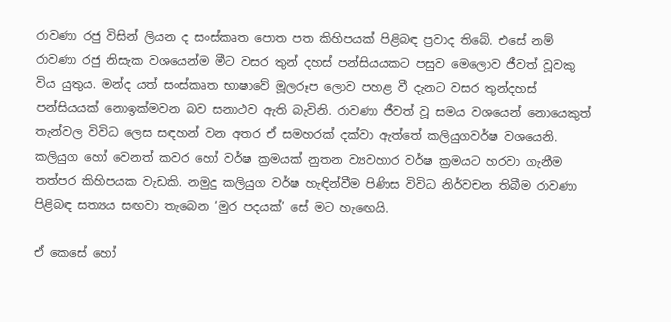රාවණා රජු විසින් ලියන ද සංස්කෘත පොත පත කිහිපයක් පිළිබඳ ප්‍රවාද තිබේ. එසේ නම් රාවණා රජු නිසැක වශයෙන්ම මීට වසර තුන් දහස් පන්සියයකට පසුව මෙලොව ජීවත් වූවකු විය යුතුය. මන්ද යත් සංස්කෘත භාෂාවේ මූලරූප ලොව පහළ වී දැනට වසර තුන්දහස් පන්සියයක් නොඉක්මවන බව සනාථව ඇති බැවිනි. රාවණා ජීවත් වූ සමය වශයෙන් නොයෙකුත් තැන්වල විවිධ ලෙස සඳහන් වන අතර ඒ සමහරක් දක්වා ඇත්තේ කලියුගවර්ෂ වශයෙනි. කලියුග හෝ වෙනත් කවර හෝ වර්ෂ ක්‍රමයක් නුතන ව්‍යවහාර වර්ෂ ක්‍රමයට හරවා ගැනීම තත්පර කිහිපයක වැඩකි. නමුදු කලියුග වර්ෂ හැඳින්වීම පිණිස විවිධ නිර්වචන තිබීම රාවණා පිළිබඳ සත්‍යය සඟවා තැබෙන ‘මුර පදයක්’ සේ මට හැඟෙයි.

ඒ කෙසේ හෝ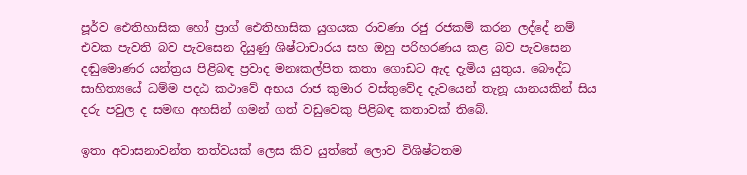පූර්ව ඓතිහාසික හෝ ප්‍රාග් ඓතිහාසික යුගයක රාවණා රජු රජකම් කරන ලද්දේ නම් එවක පැවති බව පැවසෙන දියුණු ශිෂ්ටාචාරය සහ ඔහු පරිහරණය කළ බව පැවසෙන දඬුමොණර යන්ත්‍රය පිළිබඳ ප්‍රවාද මනඃකල්පිත කතා ගොඩට ඇද දැමිය යුතුය. බෞද්ධ සාහිත්‍යයේ ධම්ම පදඨ කථාවේ අභය රාජ කුමාර වස්තුවේද දැවයෙන් තැනූ යානයකින් සිය දරු පවුල ද සමඟ අහසින් ගමන් ගත් වඩුවෙකු පිළිබඳ කතාවක් තිබේ.

ඉතා අවාසනාවන්ත තත්වයක් ලෙස කිව යුත්තේ ලොව විශිෂ්ටතම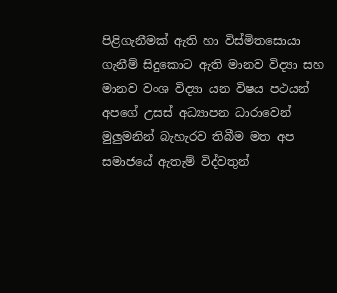පිළිගැනීමක් ඇති හා විස්මිතසොයා ගැනීම් සිදුකොට ඇති මානව විද්‍යා සහ මානව වංශ විද්‍යා යන විෂය පථයන් අපගේ උසස් අධ්‍යාපන ධාරාවෙන් මුලුමනින් බැහැරව තිබීම මත අප සමාජයේ ඇතැම් විද්වතුන්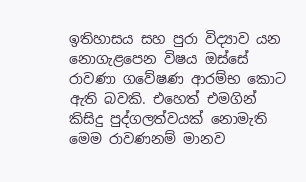ඉතිහාසය සහ පුරා විද්‍යාව යන නොගැළපෙන විෂය ඔස්සේ රාවණා ගවේෂණ ආරම්භ කොට ඇති බවකි. එහෙත් එමගින් කිසිදු පුද්ගලත්වයක් නොමැති මෙම රාවණනම් මානව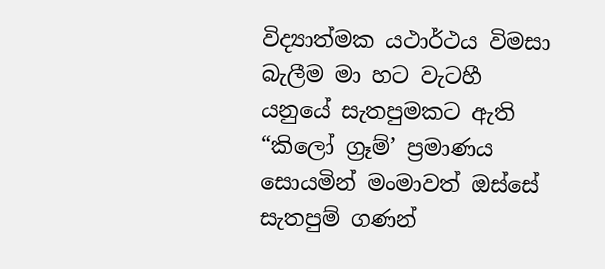විද්‍යාත්මක යථාර්ථය විමසා බැලීම මා හට වැටහී යනුයේ සැතපුමකට ඇති “කිලෝ ග්‍රෑම්’ ප්‍රමාණය සොයමින් මංමාවත් ඔස්සේ සැතපුම් ගණන්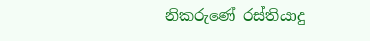නිකරුණේ රස්තියාදු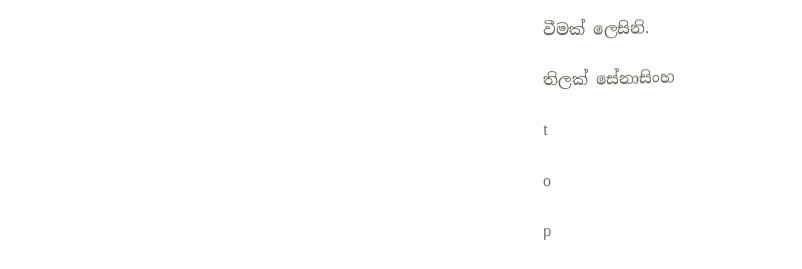වීමක් ලෙසිනි.

තිලක් සේනාසිංහ

t

o

p